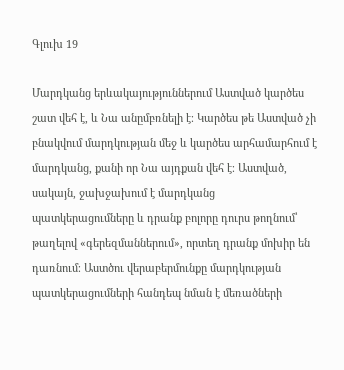Գլուխ 19

Մարդկանց երևակայություններում Աստված կարծես շատ վեհ է, և Նա անըմբռնելի է։ Կարծես թե Աստված չի բնակվում մարդկության մեջ և կարծես արհամարհում է մարդկանց, քանի որ Նա այդքան վեհ է։ Աստված, սակայն, ջախջախում է մարդկանց պատկերացումները և դրանք բոլորը դուրս թողնում՝ թաղելով «գերեզմաններում», որտեղ դրանք մոխիր են դառնում։ Աստծու վերաբերմունքը մարդկության պատկերացումների հանդեպ նման է մեռածների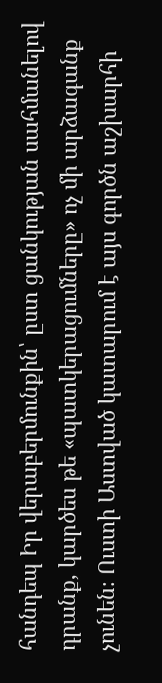հանդեպ Իր վերաբերմունքին՝ ըստ ցանկության սահմանելով դրանք, կարծես թե «պատկերացումները» ոչ մի արձագանք չունեն։ Ուստի Աստված կատարում է այս գործն աշխարհի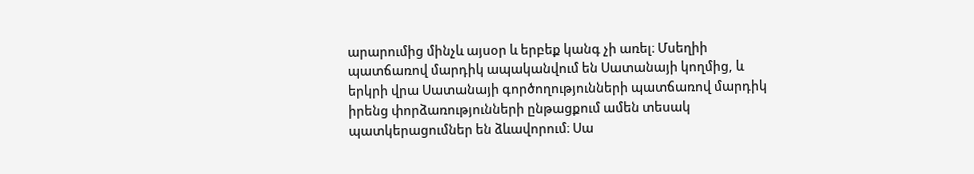արարումից մինչև այսօր և երբեք կանգ չի առել։ Մսեղիի պատճառով մարդիկ ապականվում են Սատանայի կողմից, և երկրի վրա Սատանայի գործողությունների պատճառով մարդիկ իրենց փորձառությունների ընթացքում ամեն տեսակ պատկերացումներ են ձևավորում։ Սա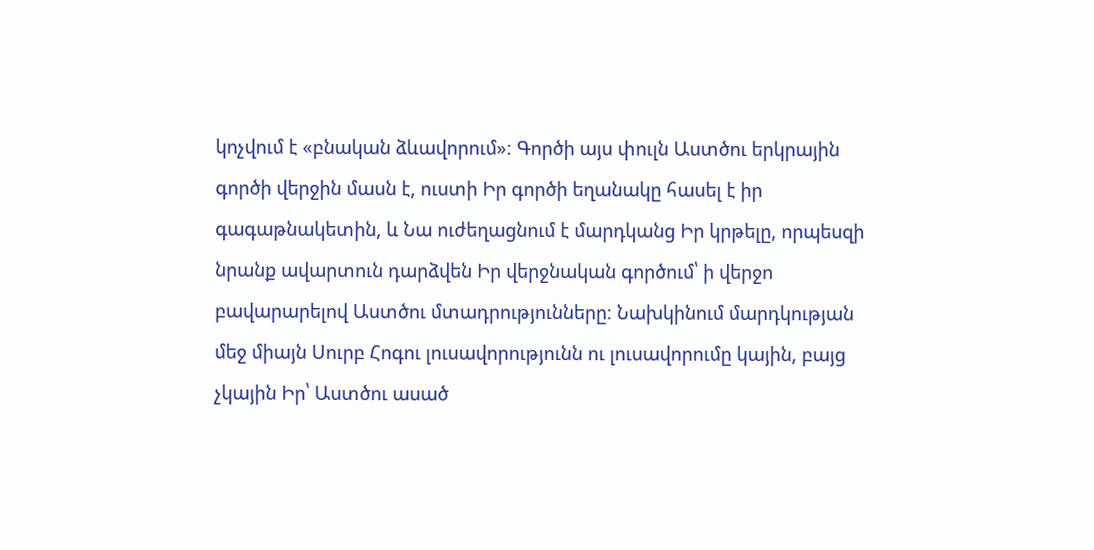կոչվում է «բնական ձևավորում»։ Գործի այս փուլն Աստծու երկրային գործի վերջին մասն է, ուստի Իր գործի եղանակը հասել է իր գագաթնակետին, և Նա ուժեղացնում է մարդկանց Իր կրթելը, որպեսզի նրանք ավարտուն դարձվեն Իր վերջնական գործում՝ ի վերջո բավարարելով Աստծու մտադրությունները։ Նախկինում մարդկության մեջ միայն Սուրբ Հոգու լուսավորությունն ու լուսավորումը կային, բայց չկային Իր՝ Աստծու ասած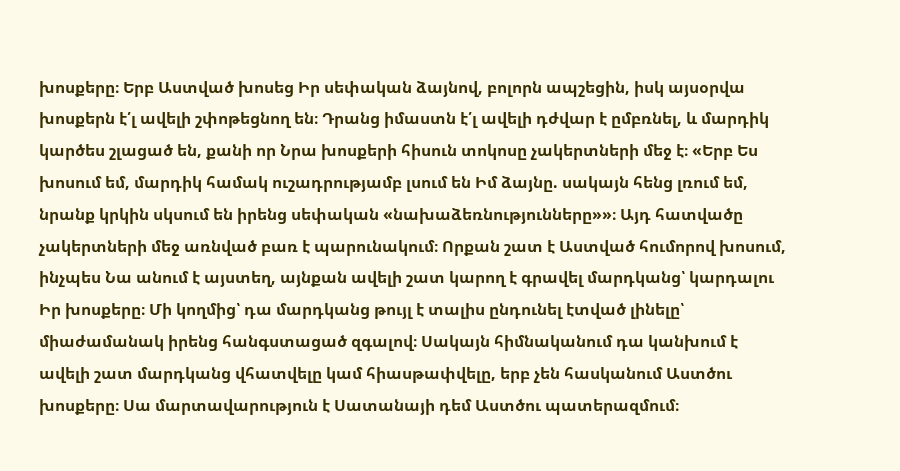խոսքերը։ Երբ Աստված խոսեց Իր սեփական ձայնով, բոլորն ապշեցին, իսկ այսօրվա խոսքերն է՛լ ավելի շփոթեցնող են։ Դրանց իմաստն է՛լ ավելի դժվար է ըմբռնել, և մարդիկ կարծես շլացած են, քանի որ Նրա խոսքերի հիսուն տոկոսը չակերտների մեջ է։ «Երբ Ես խոսում եմ, մարդիկ համակ ուշադրությամբ լսում են Իմ ձայնը. սակայն հենց լռում եմ, նրանք կրկին սկսում են իրենց սեփական «նախաձեռնությունները»»։ Այդ հատվածը չակերտների մեջ առնված բառ է պարունակում։ Որքան շատ է Աստված հումորով խոսում, ինչպես Նա անում է այստեղ, այնքան ավելի շատ կարող է գրավել մարդկանց՝ կարդալու Իր խոսքերը։ Մի կողմից՝ դա մարդկանց թույլ է տալիս ընդունել էտված լինելը՝ միաժամանակ իրենց հանգստացած զգալով։ Սակայն հիմնականում դա կանխում է ավելի շատ մարդկանց վհատվելը կամ հիասթափվելը, երբ չեն հասկանում Աստծու խոսքերը։ Սա մարտավարություն է Սատանայի դեմ Աստծու պատերազմում։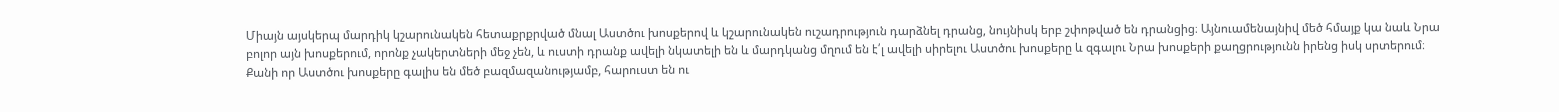Միայն այսկերպ մարդիկ կշարունակեն հետաքրքրված մնալ Աստծու խոսքերով և կշարունակեն ուշադրություն դարձնել դրանց, նույնիսկ երբ շփոթված են դրանցից։ Այնուամենայնիվ մեծ հմայք կա նաև Նրա բոլոր այն խոսքերում, որոնք չակերտների մեջ չեն, և ուստի դրանք ավելի նկատելի են և մարդկանց մղում են է՛լ ավելի սիրելու Աստծու խոսքերը և զգալու Նրա խոսքերի քաղցրությունն իրենց իսկ սրտերում։ Քանի որ Աստծու խոսքերը գալիս են մեծ բազմազանությամբ, հարուստ են ու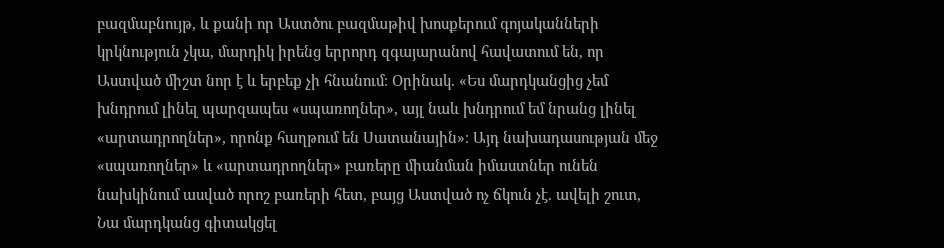բազմաբնույթ, և քանի որ Աստծու բազմաթիվ խոսքերում գոյականների կրկնություն չկա, մարդիկ իրենց երրորդ զգայարանով հավատում են, որ Աստված միշտ նոր է և երբեք չի հնանում։ Օրինակ. «Ես մարդկանցից չեմ խնդրում լինել պարզապես «սպառողներ», այլ նաև խնդրում եմ նրանց լինել «արտադրողներ», որոնք հաղթում են Սատանային»։ Այդ նախադասության մեջ «սպառողներ» և «արտադրողներ» բառերը միանման իմաստներ ունեն նախկինում ասված որոշ բառերի հետ, բայց Աստված ոչ ճկուն չէ. ավելի շուտ, Նա մարդկանց գիտակցել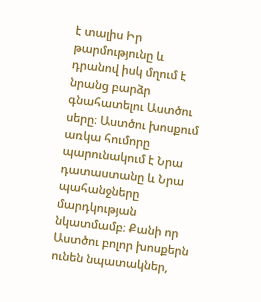է տալիս Իր թարմությունը և դրանով իսկ մղում է նրանց բարձր գնահատելու Աստծու սերը։ Աստծու խոսքում առկա հումորը պարունակում է Նրա դատաստանը և Նրա պահանջները մարդկության նկատմամբ։ Քանի որ Աստծու բոլոր խոսքերն ունեն նպատակներ,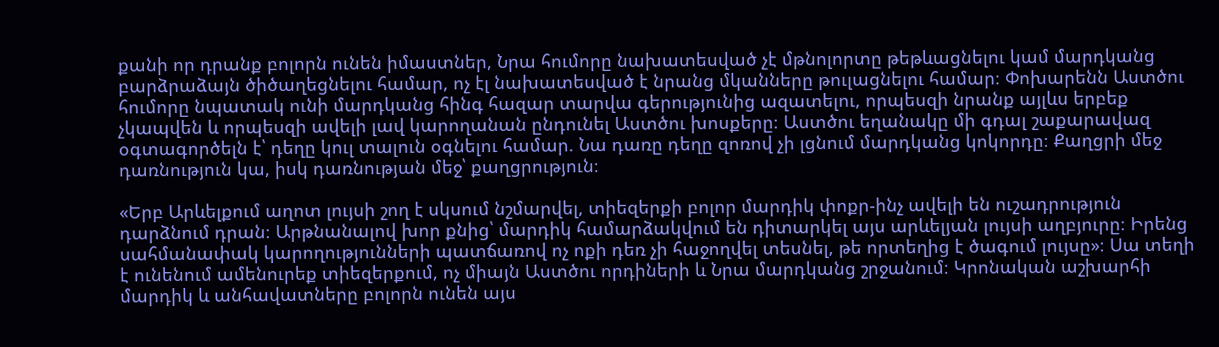քանի որ դրանք բոլորն ունեն իմաստներ, Նրա հումորը նախատեսված չէ մթնոլորտը թեթևացնելու կամ մարդկանց բարձրաձայն ծիծաղեցնելու համար, ոչ էլ նախատեսված է նրանց մկանները թուլացնելու համար։ Փոխարենն Աստծու հումորը նպատակ ունի մարդկանց հինգ հազար տարվա գերությունից ազատելու, որպեսզի նրանք այլևս երբեք չկապվեն և որպեսզի ավելի լավ կարողանան ընդունել Աստծու խոսքերը։ Աստծու եղանակը մի գդալ շաքարավազ օգտագործելն է՝ դեղը կուլ տալուն օգնելու համար. Նա դառը դեղը զոռով չի լցնում մարդկանց կոկորդը։ Քաղցրի մեջ դառնություն կա, իսկ դառնության մեջ՝ քաղցրություն։

«Երբ Արևելքում աղոտ լույսի շող է սկսում նշմարվել, տիեզերքի բոլոր մարդիկ փոքր-ինչ ավելի են ուշադրություն դարձնում դրան։ Արթնանալով խոր քնից՝ մարդիկ համարձակվում են դիտարկել այս արևելյան լույսի աղբյուրը։ Իրենց սահմանափակ կարողությունների պատճառով ոչ ոքի դեռ չի հաջողվել տեսնել, թե որտեղից է ծագում լույսը»։ Սա տեղի է ունենում ամենուրեք տիեզերքում, ոչ միայն Աստծու որդիների և Նրա մարդկանց շրջանում։ Կրոնական աշխարհի մարդիկ և անհավատները բոլորն ունեն այս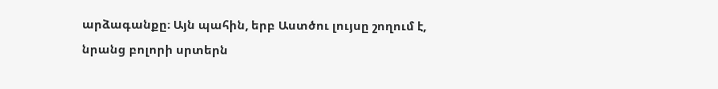արձագանքը։ Այն պահին, երբ Աստծու լույսը շողում է, նրանց բոլորի սրտերն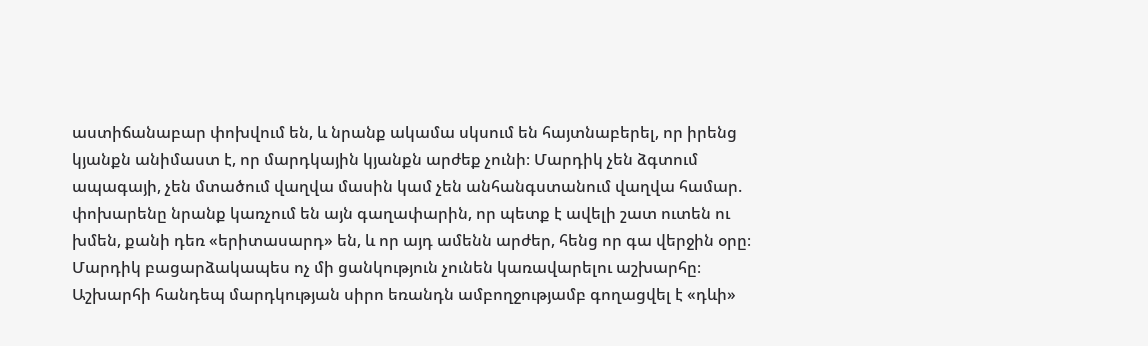աստիճանաբար փոխվում են, և նրանք ակամա սկսում են հայտնաբերել, որ իրենց կյանքն անիմաստ է, որ մարդկային կյանքն արժեք չունի։ Մարդիկ չեն ձգտում ապագայի, չեն մտածում վաղվա մասին կամ չեն անհանգստանում վաղվա համար. փոխարենը նրանք կառչում են այն գաղափարին, որ պետք է ավելի շատ ուտեն ու խմեն, քանի դեռ «երիտասարդ» են, և որ այդ ամենն արժեր, հենց որ գա վերջին օրը։ Մարդիկ բացարձակապես ոչ մի ցանկություն չունեն կառավարելու աշխարհը։ Աշխարհի հանդեպ մարդկության սիրո եռանդն ամբողջությամբ գողացվել է «դևի»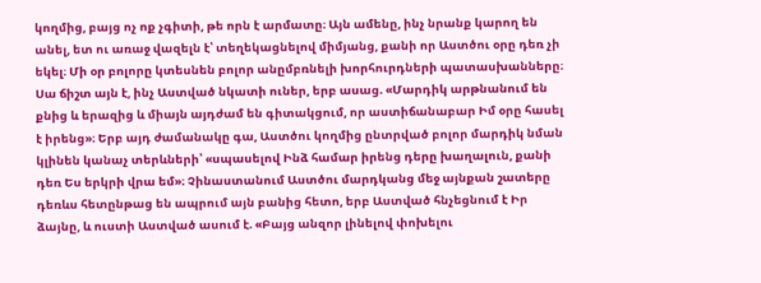կողմից, բայց ոչ ոք չգիտի, թե որն է արմատը։ Այն ամենը, ինչ նրանք կարող են անել, ետ ու առաջ վազելն է՝ տեղեկացնելով միմյանց, քանի որ Աստծու օրը դեռ չի եկել։ Մի օր բոլորը կտեսնեն բոլոր անըմբռնելի խորհուրդների պատասխանները։ Սա ճիշտ այն է, ինչ Աստված նկատի ուներ, երբ ասաց. «Մարդիկ արթնանում են քնից և երազից և միայն այդժամ են գիտակցում, որ աստիճանաբար Իմ օրը հասել է իրենց»։ Երբ այդ ժամանակը գա, Աստծու կողմից ընտրված բոլոր մարդիկ նման կլինեն կանաչ տերևների՝ «սպասելով Ինձ համար իրենց դերը խաղալուն, քանի դեռ Ես երկրի վրա եմ»։ Չինաստանում Աստծու մարդկանց մեջ այնքան շատերը դեռևս հետընթաց են ապրում այն բանից հետո, երբ Աստված հնչեցնում է Իր ձայնը, և ուստի Աստված ասում է. «Բայց անզոր լինելով փոխելու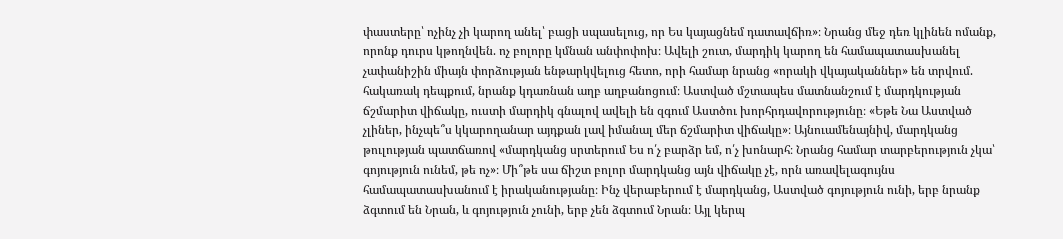փաստերը՝ ոչինչ չի կարող անել՝ բացի սպասելուց, որ Ես կայացնեմ դատավճիռ»։ Նրանց մեջ դեռ կլինեն ոմանք, որոնք դուրս կթողնվեն. ոչ բոլորը կմնան անփոփոխ։ Ավելի շուտ, մարդիկ կարող են համապատասխանել չափանիշին միայն փորձության ենթարկվելուց հետո, որի համար նրանց «որակի վկայականներ» են տրվում. հակառակ դեպքում, նրանք կդառնան աղբ աղբանոցում։ Աստված մշտապես մատնանշում է մարդկության ճշմարիտ վիճակը, ուստի մարդիկ գնալով ավելի են զգում Աստծու խորհրդավորությունը։ «Եթե Նա Աստված չլիներ, ինչպե՞ս կկարողանար այդքան լավ իմանալ մեր ճշմարիտ վիճակը»։ Այնուամենայնիվ, մարդկանց թուլության պատճառով «մարդկանց սրտերում Ես ո՛չ բարձր եմ, ո՛չ խոնարհ։ Նրանց համար տարբերություն չկա՝ գոյություն ունեմ, թե ոչ»։ Մի՞թե սա ճիշտ բոլոր մարդկանց այն վիճակը չէ, որն առավելագույնս համապատասխանում է իրականությանը։ Ինչ վերաբերում է մարդկանց, Աստված գոյություն ունի, երբ նրանք ձգտում են Նրան, և գոյություն չունի, երբ չեն ձգտում Նրան։ Այլ կերպ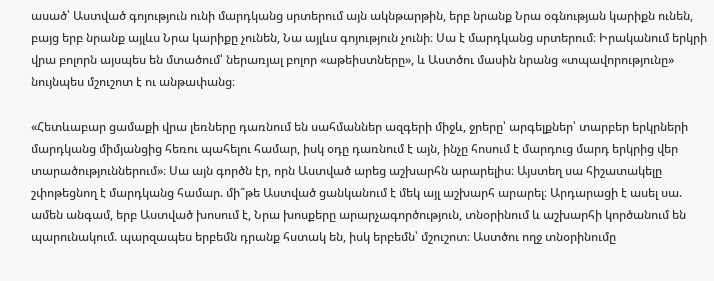ասած՝ Աստված գոյություն ունի մարդկանց սրտերում այն ակնթարթին, երբ նրանք Նրա օգնության կարիքն ունեն, բայց երբ նրանք այլևս Նրա կարիքը չունեն, Նա այլևս գոյություն չունի։ Սա է մարդկանց սրտերում։ Իրականում երկրի վրա բոլորն այսպես են մտածում՝ ներառյալ բոլոր «աթեիստները», և Աստծու մասին նրանց «տպավորությունը» նույնպես մշուշոտ է ու անթափանց։

«Հետևաբար ցամաքի վրա լեռները դառնում են սահմաններ ազգերի միջև, ջրերը՝ արգելքներ՝ տարբեր երկրների մարդկանց միմյանցից հեռու պահելու համար, իսկ օդը դառնում է այն, ինչը հոսում է մարդուց մարդ երկրից վեր տարածություններում»։ Սա այն գործն էր, որն Աստված արեց աշխարհն արարելիս։ Այստեղ սա հիշատակելը շփոթեցնող է մարդկանց համար. մի՞թե Աստված ցանկանում է մեկ այլ աշխարհ արարել։ Արդարացի է ասել սա. ամեն անգամ, երբ Աստված խոսում է, Նրա խոսքերը արարչագործություն, տնօրինում և աշխարհի կործանում են պարունակում. պարզապես երբեմն դրանք հստակ են, իսկ երբեմն՝ մշուշոտ։ Աստծու ողջ տնօրինումը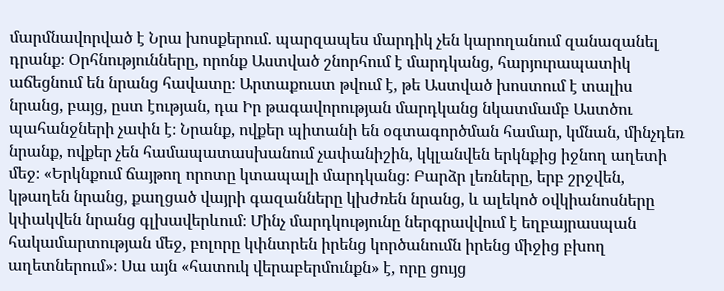մարմնավորված է Նրա խոսքերում. պարզապես մարդիկ չեն կարողանում զանազանել դրանք։ Օրհնությունները, որոնք Աստված շնորհում է մարդկանց, հարյուրապատիկ աճեցնում են նրանց հավատը։ Արտաքուստ թվում է, թե Աստված խոստում է տալիս նրանց, բայց, ըստ էության, դա Իր թագավորության մարդկանց նկատմամբ Աստծու պահանջների չափն է։ Նրանք, ովքեր պիտանի են օգտագործման համար, կմնան, մինչդեռ նրանք, ովքեր չեն համապատասխանում չափանիշին, կկլանվեն երկնքից իջնող աղետի մեջ։ «Երկնքում ճայթող որոտը կտապալի մարդկանց։ Բարձր լեռները, երբ շրջվեն, կթաղեն նրանց, քաղցած վայրի գազանները կխժռեն նրանց, և ալեկոծ օվկիանոսները կփակվեն նրանց գլխավերևում։ Մինչ մարդկությունը ներգրավվում է եղբայրասպան հակամարտության մեջ, բոլորը կփնտրեն իրենց կործանումն իրենց միջից բխող աղետներում»։ Սա այն «հատուկ վերաբերմունքն» է, որը ցույց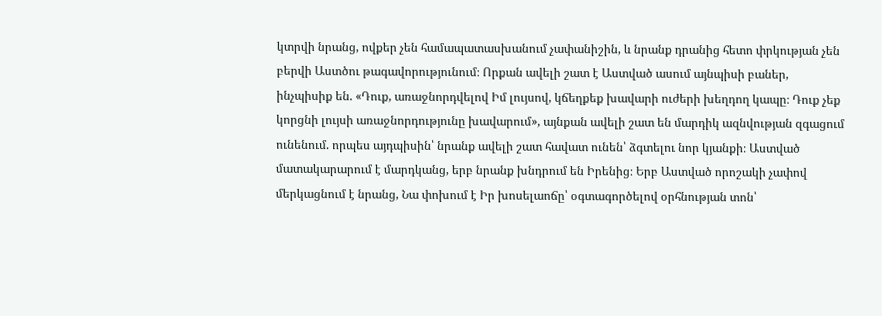կտրվի նրանց, ովքեր չեն համապատասխանում չափանիշին, և նրանք դրանից հետո փրկության չեն բերվի Աստծու թագավորությունում։ Որքան ավելի շատ է Աստված ասում այնպիսի բաներ, ինչպիսիք են. «Դուք, առաջնորդվելով Իմ լույսով, կճեղքեք խավարի ուժերի խեղդող կապը։ Դուք չեք կորցնի լույսի առաջնորդությունը խավարում», այնքան ավելի շատ են մարդիկ ազնվության զգացում ունենում. որպես այդպիսին՝ նրանք ավելի շատ հավատ ունեն՝ ձգտելու նոր կյանքի։ Աստված մատակարարում է մարդկանց, երբ նրանք խնդրում են Իրենից։ Երբ Աստված որոշակի չափով մերկացնում է նրանց, Նա փոխում է Իր խոսելաոճը՝ օգտագործելով օրհնության տոն՝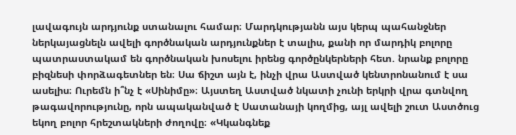լավագույն արդյունք ստանալու համար։ Մարդկությանն այս կերպ պահանջներ ներկայացնելն ավելի գործնական արդյունքներ է տալիս, քանի որ մարդիկ բոլորը պատրաստակամ են գործնական խոսելու իրենց գործընկերների հետ. նրանք բոլորը բիզնեսի փորձագետներ են։ Սա ճիշտ այն է, ինչի վրա Աստված կենտրոնանում է սա ասելիս։ Ուրեմն ի՞նչ է «Սինիմը»։ Այստեղ Աստված նկատի չունի երկրի վրա գտնվող թագավորությունը, որն ապականված է Սատանայի կողմից, այլ ավելի շուտ Աստծուց եկող բոլոր հրեշտակների ժողովը։ «Կկանգնեք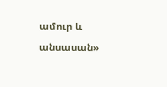ամուր և անսասան»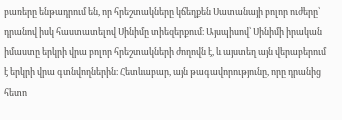բառերը ենթադրում են, որ հրեշտակները կճեղքեն Սատանայի բոլոր ուժերը՝ դրանով իսկ հաստատելով Սինիմը տիեզերքում։ Այսպիսով՝ Սինիմի իրական իմաստը երկրի վրա բոլոր հրեշտակների ժողովն է, և այստեղ այն վերաբերում է երկրի վրա գտնվողներին։ Հետևաբար, այն թագավորությունը, որը դրանից հետո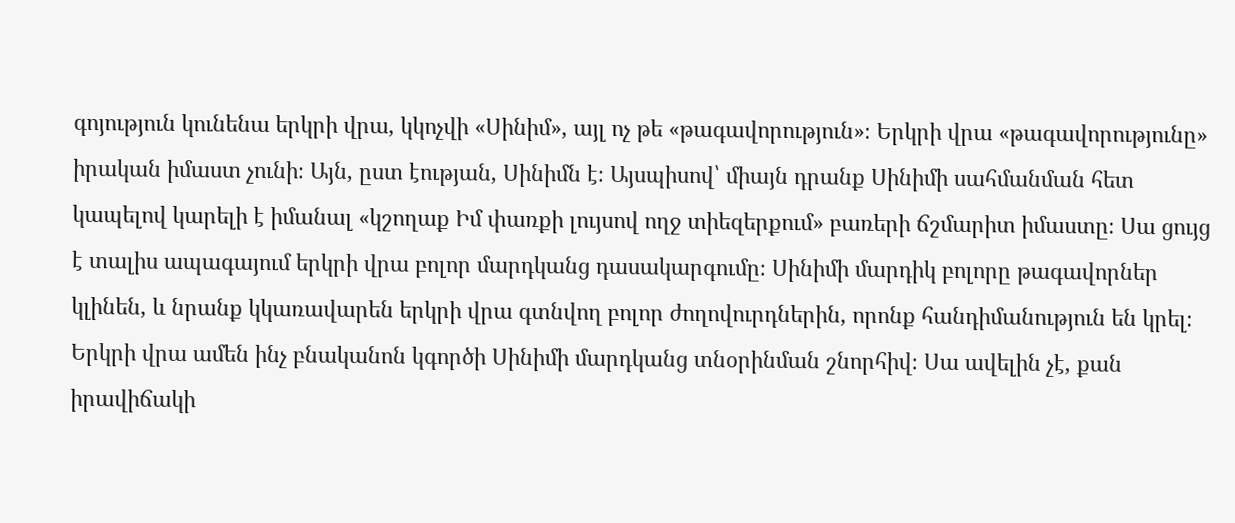գոյություն կունենա երկրի վրա, կկոչվի «Սինիմ», այլ ոչ թե «թագավորություն»։ Երկրի վրա «թագավորությունը» իրական իմաստ չունի։ Այն, ըստ էության, Սինիմն է։ Այսպիսով՝ միայն դրանք Սինիմի սահմանման հետ կապելով կարելի է իմանալ «կշողաք Իմ փառքի լույսով ողջ տիեզերքում» բառերի ճշմարիտ իմաստը։ Սա ցույց է տալիս ապագայում երկրի վրա բոլոր մարդկանց դասակարգումը։ Սինիմի մարդիկ բոլորը թագավորներ կլինեն, և նրանք կկառավարեն երկրի վրա գտնվող բոլոր ժողովուրդներին, որոնք հանդիմանություն են կրել։ Երկրի վրա ամեն ինչ բնականոն կգործի Սինիմի մարդկանց տնօրինման շնորհիվ։ Սա ավելին չէ, քան իրավիճակի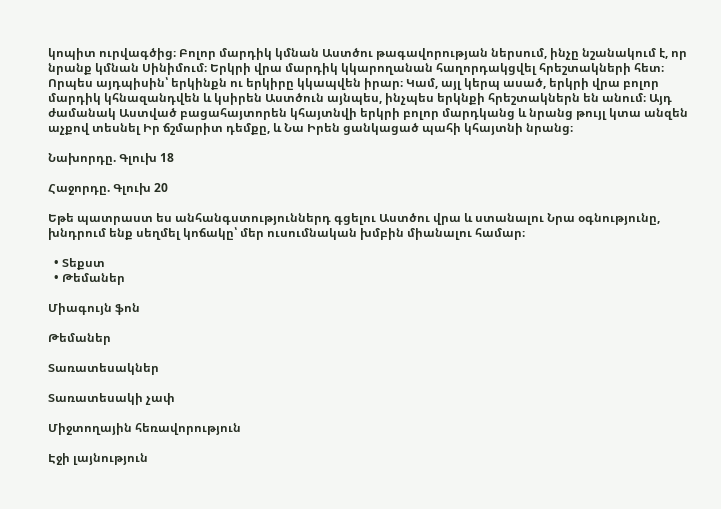կոպիտ ուրվագծից։ Բոլոր մարդիկ կմնան Աստծու թագավորության ներսում, ինչը նշանակում է, որ նրանք կմնան Սինիմում։ Երկրի վրա մարդիկ կկարողանան հաղորդակցվել հրեշտակների հետ։ Որպես այդպիսին՝ երկինքն ու երկիրը կկապվեն իրար։ Կամ, այլ կերպ ասած, երկրի վրա բոլոր մարդիկ կհնազանդվեն և կսիրեն Աստծուն այնպես, ինչպես երկնքի հրեշտակներն են անում։ Այդ ժամանակ Աստված բացահայտորեն կհայտնվի երկրի բոլոր մարդկանց և նրանց թույլ կտա անզեն աչքով տեսնել Իր ճշմարիտ դեմքը, և Նա Իրեն ցանկացած պահի կհայտնի նրանց։

Նախորդը. Գլուխ 18

Հաջորդը. Գլուխ 20

Եթե պատրաստ ես անհանգստություններդ գցելու Աստծու վրա և ստանալու Նրա օգնությունը, խնդրում ենք սեղմել կոճակը՝ մեր ուսումնական խմբին միանալու համար։

  • Տեքստ
  • Թեմաներ

Միագույն ֆոն

Թեմաներ

Տառատեսակներ

Տառատեսակի չափ

Միջտողային հեռավորություն

Էջի լայնություն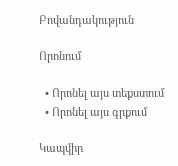Բովանդակություն

Որոնում

  • Որոնել այս տեքստում
  • Որոնել այս գրքում

Կապվիր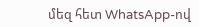մեզ հետ WhatsApp-ով